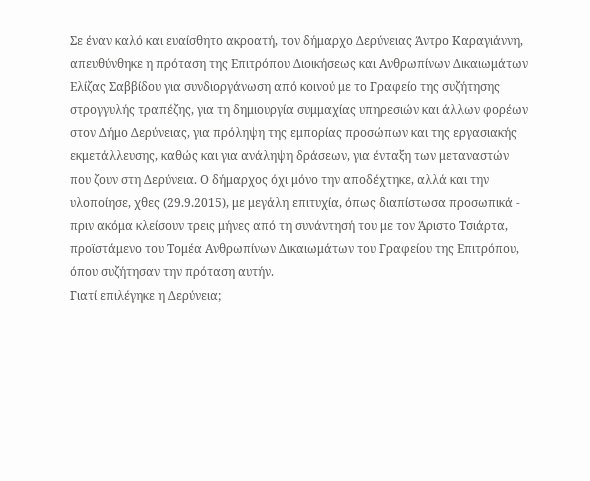Σε έναν καλό και ευαίσθητο ακροατή, τον δήμαρχο Δερύνειας Άντρο Καραγιάννη, απευθύνθηκε η πρόταση της Επιτρόπου Διοικήσεως και Ανθρωπίνων Δικαιωμάτων Ελίζας Σαββίδου για συνδιοργάνωση από κοινού με το Γραφείο της συζήτησης στρογγυλής τραπέζης, για τη δημιουργία συμμαχίας υπηρεσιών και άλλων φορέων στον Δήμο Δερύνειας, για πρόληψη της εμπορίας προσώπων και της εργασιακής εκμετάλλευσης, καθώς και για ανάληψη δράσεων, για ένταξη των μεταναστών που ζουν στη Δερύνεια. Ο δήμαρχος όχι μόνο την αποδέχτηκε, αλλά και την υλοποίησε, χθες (29.9.2015), με μεγάλη επιτυχία, όπως διαπίστωσα προσωπικά - πριν ακόμα κλείσουν τρεις μήνες από τη συνάντησή του με τον Άριστο Τσιάρτα, προϊστάμενο του Τομέα Ανθρωπίνων Δικαιωμάτων του Γραφείου της Επιτρόπου, όπου συζήτησαν την πρόταση αυτήν.
Γιατί επιλέγηκε η Δερύνεια;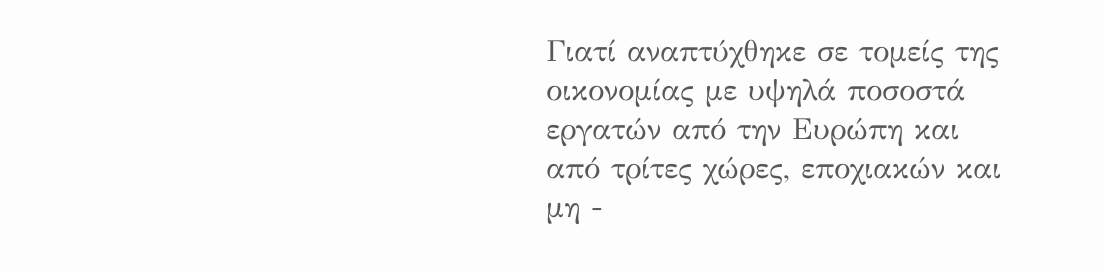Γιατί αναπτύχθηκε σε τομείς της οικονομίας με υψηλά ποσοστά εργατών από την Ευρώπη και από τρίτες χώρες, εποχιακών και μη -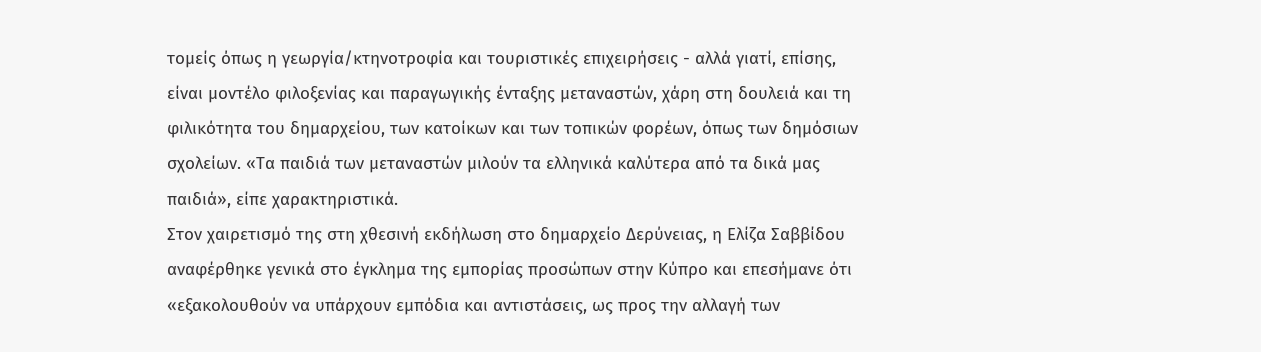τομείς όπως η γεωργία/κτηνοτροφία και τουριστικές επιχειρήσεις - αλλά γιατί, επίσης, είναι μοντέλο φιλοξενίας και παραγωγικής ένταξης μεταναστών, χάρη στη δουλειά και τη φιλικότητα του δημαρχείου, των κατοίκων και των τοπικών φορέων, όπως των δημόσιων σχολείων. «Τα παιδιά των μεταναστών μιλούν τα ελληνικά καλύτερα από τα δικά μας παιδιά», είπε χαρακτηριστικά.
Στον χαιρετισμό της στη χθεσινή εκδήλωση στο δημαρχείο Δερύνειας, η Ελίζα Σαββίδου αναφέρθηκε γενικά στο έγκλημα της εμπορίας προσώπων στην Κύπρο και επεσήμανε ότι «εξακολουθούν να υπάρχουν εμπόδια και αντιστάσεις, ως προς την αλλαγή των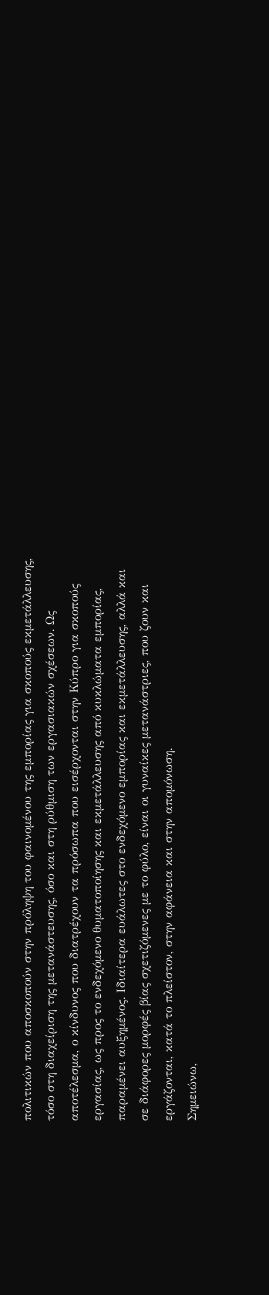πολιτικών που αποσκοπούν στην πρόληψη του φαινομένου της εμπορίας για σκοπούς εκμετάλλευσης, τόσο στη διαχείριση της μετανάστευσης, όσο και στη ρύθμιση των εργασιακών σχέσεων. Ως αποτέλεσμα, ο κίνδυνος που διατρέχουν τα πρόσωπα που εισέρχονται στην Κύπρο για σκοπούς εργασίας, ως προς το ενδεχόμενο θυματοποίησης και εκμετάλλευσης από κυκλώματα εμπορίας, παραμένει αυξημένος. Ιδιαίτερα ευάλωτες στο ενδεχόμενο εμπορίας και εκμετάλλευσης, αλλά και σε διάφορες μορφές βίας σχετιζόμενες με το φύλο, είναι οι γυναίκες μετανάστριες, που ζουν και εργάζονται, κατά το πλείστον, στην αφάνεια και στην απομόνωση.
Σημειώνω,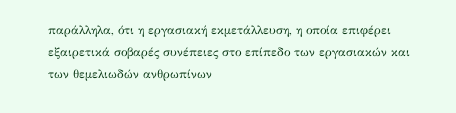παράλληλα, ότι η εργασιακή εκμετάλλευση, η οποία επιφέρει εξαιρετικά σοβαρές συνέπειες στο επίπεδο των εργασιακών και των θεμελιωδών ανθρωπίνων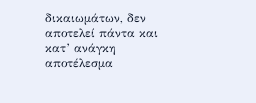δικαιωμάτων, δεν αποτελεί πάντα και κατ’ ανάγκη αποτέλεσμα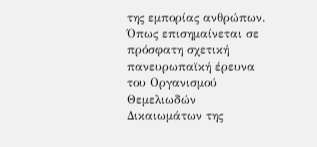της εμπορίας ανθρώπων. Όπως επισημαίνεται σε πρόσφατη σχετική πανευρωπαϊκή έρευνα του Οργανισμού Θεμελιωδών Δικαιωμάτων της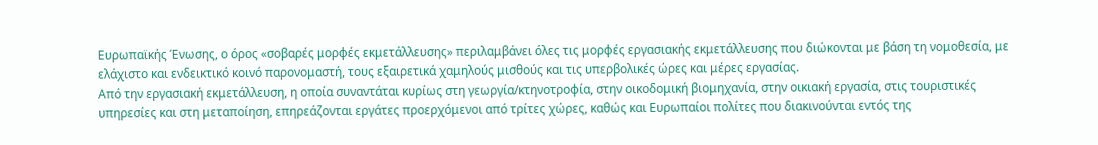Ευρωπαϊκής Ένωσης, ο όρος «σοβαρές μορφές εκμετάλλευσης» περιλαμβάνει όλες τις μορφές εργασιακής εκμετάλλευσης που διώκονται με βάση τη νομοθεσία, με ελάχιστο και ενδεικτικό κοινό παρονομαστή, τους εξαιρετικά χαμηλούς μισθούς και τις υπερβολικές ώρες και μέρες εργασίας.
Από την εργασιακή εκμετάλλευση, η οποία συναντάται κυρίως στη γεωργία/κτηνοτροφία, στην οικοδομική βιομηχανία, στην οικιακή εργασία, στις τουριστικές υπηρεσίες και στη μεταποίηση, επηρεάζονται εργάτες προερχόμενοι από τρίτες χώρες, καθώς και Ευρωπαίοι πολίτες που διακινούνται εντός της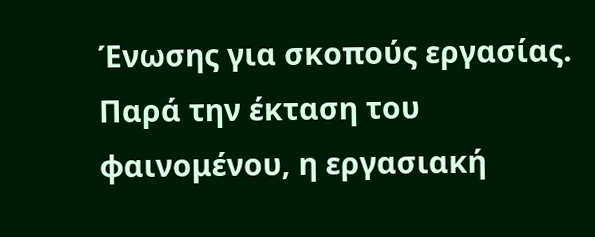Ένωσης για σκοπούς εργασίας. Παρά την έκταση του φαινομένου, η εργασιακή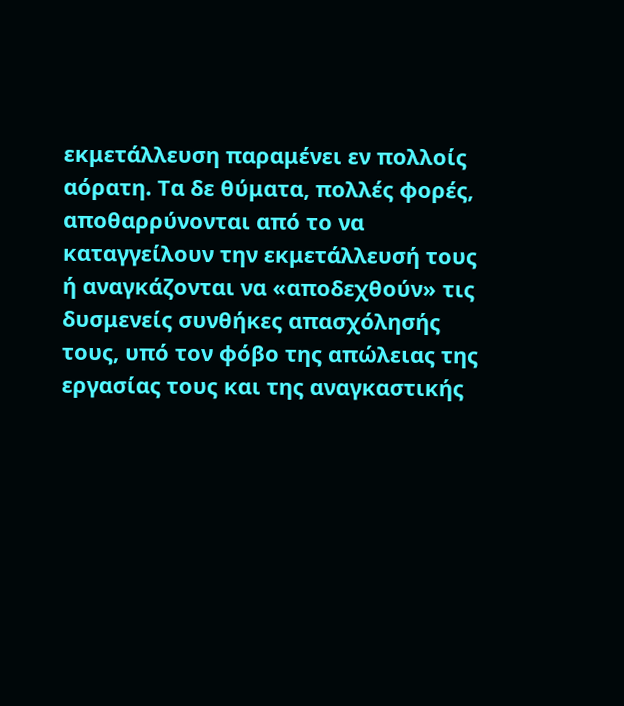εκμετάλλευση παραμένει εν πολλοίς αόρατη. Τα δε θύματα, πολλές φορές, αποθαρρύνονται από το να καταγγείλουν την εκμετάλλευσή τους ή αναγκάζονται να «αποδεχθούν» τις δυσμενείς συνθήκες απασχόλησής τους, υπό τον φόβο της απώλειας της εργασίας τους και της αναγκαστικής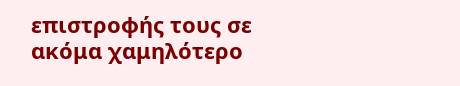επιστροφής τους σε ακόμα χαμηλότερο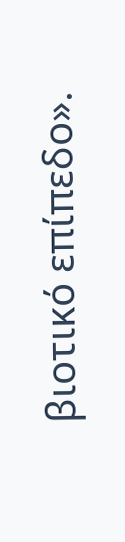βιοτικό επίπεδο».